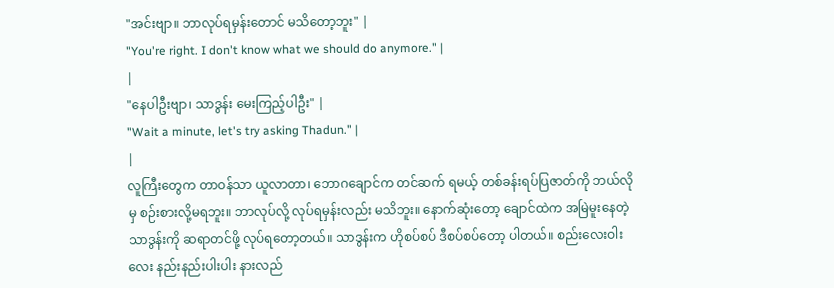"အင်းဗျာ။ ဘာလုပ်ရမှန်းတောင် မသိတော့ဘူး" |
"You're right. I don't know what we should do anymore." |
|
"နေပါဦးဗျာ၊ သာဒွန်း မေးကြည့်ပါဦး" |
"Wait a minute, let's try asking Thadun." |
|
လူကြီးတွေက တာဝန်သာ ယူလာတာ၊ ဘောဂချောင်က တင်ဆက် ရမယ့် တစ်ခန်းရပ်ပြဇာတ်ကို ဘယ်လိုမှ စဉ်းစားလို့မရဘူး။ ဘာလုပ်လို့ လုပ်ရမှန်းလည်း မသိဘူး။ နောက်ဆုံးတော့ ချောင်ထဲက အမြဲမူးနေတဲ့ သာဒွန်းကို ဆရာတင်ဖို့ လုပ်ရတော့တယ်။ သာဒွန်းက ဟိုစပ်စပ် ဒီစပ်စပ်တော့ ပါတယ်။ စည်းလေးဝါးလေး နည်းနည်းပါးပါး နားလည်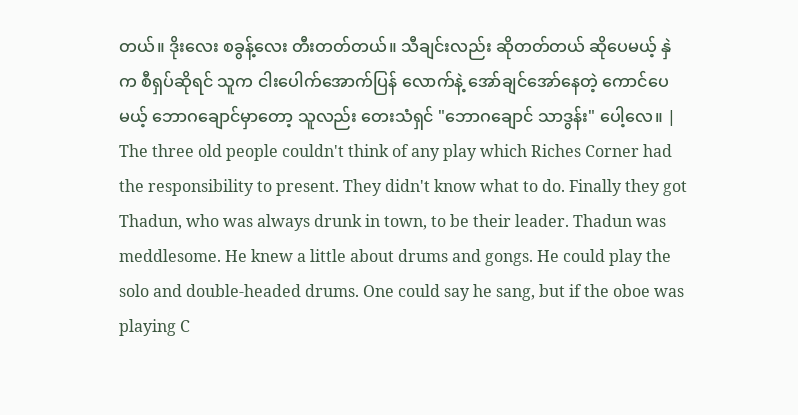တယ်။ ဒိုးလေး စခွန့်လေး တီးတတ်တယ်။ သီချင်းလည်း ဆိုတတ်တယ် ဆိုပေမယ့် နှဲက စီရှပ်ဆိုရင် သူက ငါးပေါက်အောက်ပြန် လောက်နဲ့ အော်ချင်အော်နေတဲ့ ကောင်ပေမယ့် ဘောဂချောင်မှာတော့ သူလည်း တေးသံရှင် "ဘောဂချောင် သာဒွန်း" ပေါ့လေ။ |
The three old people couldn't think of any play which Riches Corner had the responsibility to present. They didn't know what to do. Finally they got Thadun, who was always drunk in town, to be their leader. Thadun was meddlesome. He knew a little about drums and gongs. He could play the solo and double-headed drums. One could say he sang, but if the oboe was playing C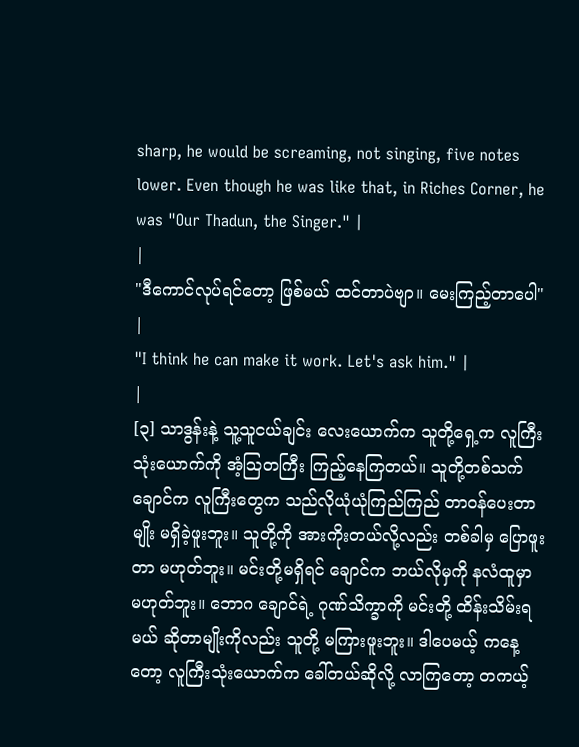sharp, he would be screaming, not singing, five notes lower. Even though he was like that, in Riches Corner, he was "Our Thadun, the Singer." |
|
"ဒီကောင်လုပ်ရင်တော့ ဖြစ်မယ် ထင်တာပဲဗျာ။ မေးကြည့်တာပေါ" |
"I think he can make it work. Let's ask him." |
|
[၃] သာဒွန်းနဲ့ သူ့သူငယ်ချင်း လေးယောက်က သူတို့ရှေ့က လူကြီးသုံးယောက်ကို အံ့သြတကြီး ကြည့်နေကြတယ်။ သူတို့တစ်သက် ချောင်က လူကြီးတွေက သည်လိုယုံယုံကြည်ကြည် တာဝန်ပေးတာမျိုး မရှိခဲ့ဖူးဘူး။ သူတို့ကို အားကိုးတယ်လို့လည်း တစ်ခါမှ ပြောဖူးတာ မဟုတ်ဘူး။ မင်းတို့မရှိရင် ချောင်က ဘယ်လိုမှကို နလံထူမှာ မဟုတ်ဘူး။ ဘောဂ ချောင်ရဲ့ ဂုဏ်သိက္ခာကို မင်းတို့ ထိန်းသိမ်းရမယ် ဆိုတာမျိုးကိုလည်း သူတို့ မကြားဖူးဘူး။ ဒါပေမယ့် ကနေ့တော့ လူကြီးသုံးယောက်က ခေါ်တယ်ဆိုလို့ လာကြတော့ တကယ့်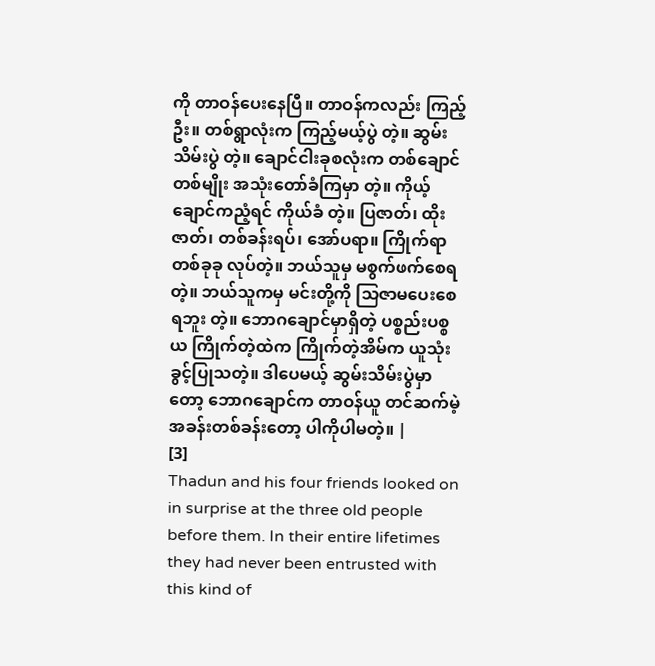ကို တာဝန်ပေးနေပြီ။ တာဝန်ကလည်း ကြည့်ဦး။ တစ်ရွာလုံးက ကြည့်မယ့်ပွဲ တဲ့။ ဆွမ်းသိမ်းပွဲ တဲ့။ ချောင်ငါးခုစလုံးက တစ်ချောင်တစ်မျိုး အသုံးတော်ခံကြမှာ တဲ့။ ကိုယ့်ချောင်ကညံ့ရင် ကိုယ်ခံ တဲ့။ ပြဇာတ်၊ ထိုးဇာတ်၊ တစ်ခန်းရပ်၊ အော်ပရာ။ ကြိုက်ရာတစ်ခုခု လုပ်တဲ့။ ဘယ်သူမှ မစွက်ဖက်စေရ တဲ့။ ဘယ်သူကမှ မင်းတို့ကို သြဇာမပေးစေရဘူး တဲ့။ ဘောဂချောင်မှာရှိတဲ့ ပစ္စည်းပစ္စယ ကြိုက်တဲ့ထဲက ကြိုက်တဲ့အိမ်က ယူသုံးခွင့်ပြုသတဲ့။ ဒါပေမယ့် ဆွမ်းသိမ်းပွဲမှာတော့ ဘောဂချောင်က တာဝန်ယူ တင်ဆက်မဲ့ အခန်းတစ်ခန်းတော့ ပါကိုပါမတဲ့။ |
[3]
Thadun and his four friends looked on in surprise at the three old people before them. In their entire lifetimes they had never been entrusted with this kind of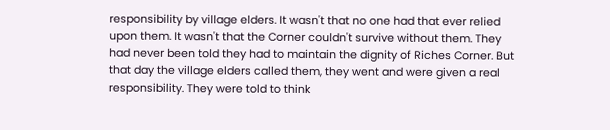responsibility by village elders. It wasn't that no one had that ever relied upon them. It wasn't that the Corner couldn't survive without them. They had never been told they had to maintain the dignity of Riches Corner. But that day the village elders called them, they went and were given a real responsibility. They were told to think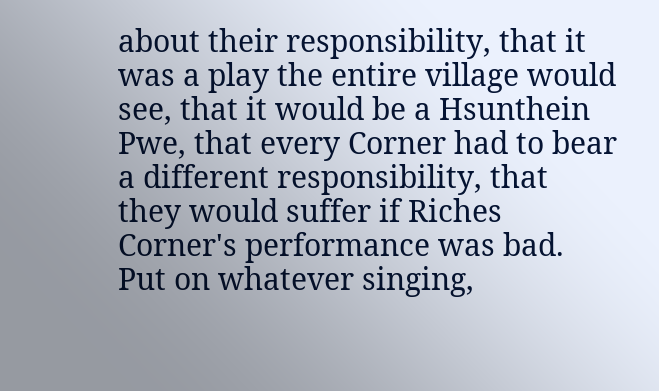about their responsibility, that it was a play the entire village would see, that it would be a Hsunthein Pwe, that every Corner had to bear a different responsibility, that they would suffer if Riches Corner's performance was bad. Put on whatever singing,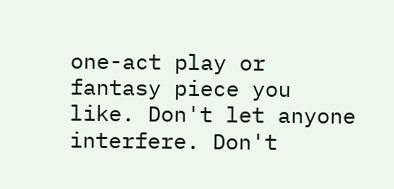one-act play or fantasy piece you like. Don't let anyone interfere. Don't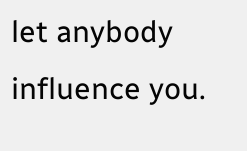let anybody influence you.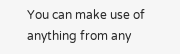You can make use of anything from any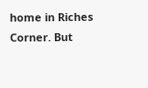home in Riches Corner. But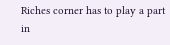Riches corner has to play a part in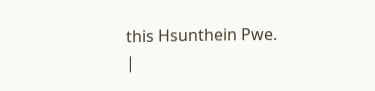this Hsunthein Pwe.
|